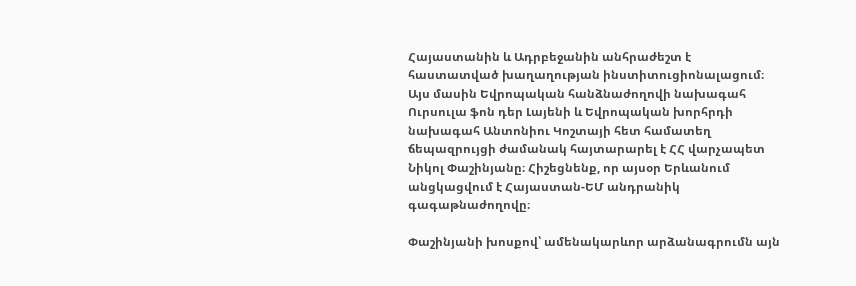Հայաստանին և Ադրբեջանին անհրաժեշտ է հաստատված խաղաղության ինստիտուցիոնալացում։ Այս մասին Եվրոպական հանձնաժողովի նախագահ Ուրսուլա ֆոն դեր Լայենի և Եվրոպական խորհրդի նախագահ Անտոնիու Կոշտայի հետ համատեղ ճեպազրույցի ժամանակ հայտարարել է ՀՀ վարչապետ Նիկոլ Փաշինյանը։ Հիշեցնենք, որ այսօր Երևանում անցկացվում է Հայաստան-ԵՄ անդրանիկ գագաթնաժողովը։

Փաշինյանի խոսքով՝ ամենակարևոր արձանագրումն այն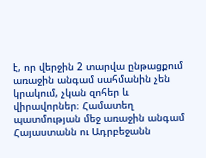է, որ վերջին 2 տարվա ընթացքում առաջին անգամ սահմանին չեն կրակում, չկան զոհեր և վիրավորներ։ Համատեղ պատմության մեջ առաջին անգամ Հայաստանն ու Ադրբեջանն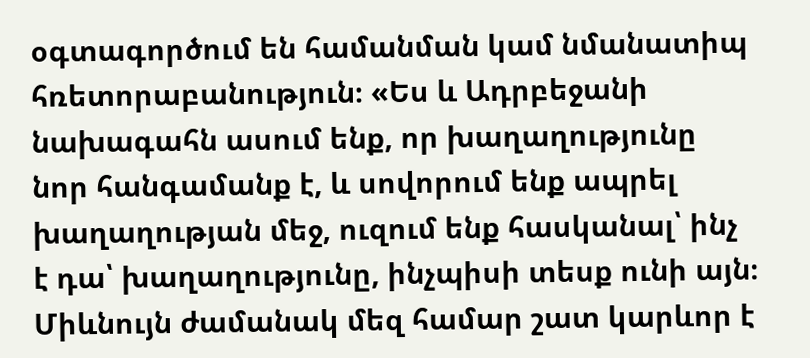օգտագործում են համանման կամ նմանատիպ հռետորաբանություն։ «Ես և Ադրբեջանի նախագահն ասում ենք, որ խաղաղությունը նոր հանգամանք է, և սովորում ենք ապրել խաղաղության մեջ, ուզում ենք հասկանալ՝ ինչ է դա՝ խաղաղությունը, ինչպիսի տեսք ունի այն։ Միևնույն ժամանակ մեզ համար շատ կարևոր է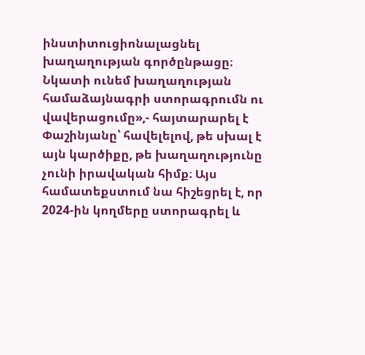ինստիտուցիոնալացնել խաղաղության գործընթացը։ Նկատի ունեմ խաղաղության համաձայնագրի ստորագրումն ու վավերացումը»,- հայտարարել է Փաշինյանը՝ հավելելով, թե սխալ է այն կարծիքը, թե խաղաղությունը չունի իրավական հիմք։ Այս համատեքստում նա հիշեցրել է, որ 2024-ին կողմերը ստորագրել և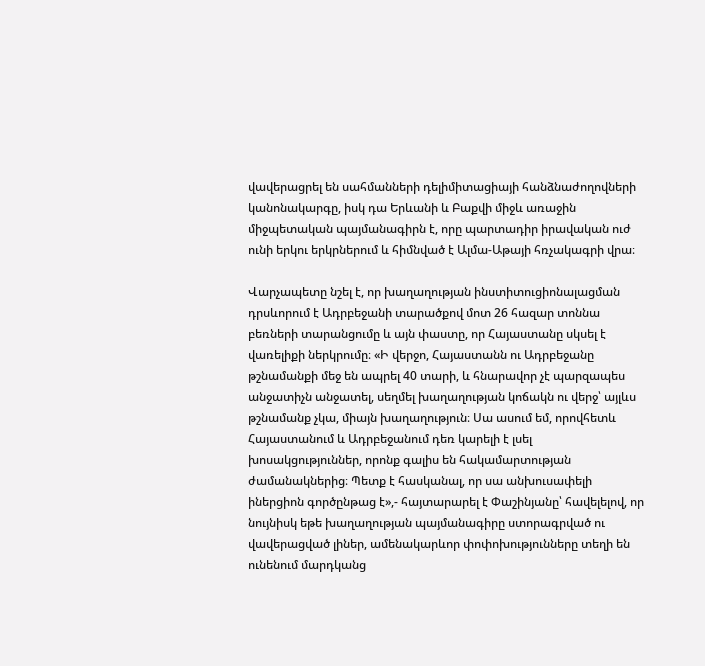վավերացրել են սահմանների դելիմիտացիայի հանձնաժողովների կանոնակարգը, իսկ դա Երևանի և Բաքվի միջև առաջին միջպետական պայմանագիրն է, որը պարտադիր իրավական ուժ ունի երկու երկրներում և հիմնված է Ալմա-Աթայի հռչակագրի վրա։

Վարչապետը նշել է, որ խաղաղության ինստիտուցիոնալացման դրսևորում է Ադրբեջանի տարածքով մոտ 26 հազար տոննա բեռների տարանցումը և այն փաստը, որ Հայաստանը սկսել է վառելիքի ներկրումը։ «Ի վերջո, Հայաստանն ու Ադրբեջանը թշնամանքի մեջ են ապրել 40 տարի, և հնարավոր չէ պարզապես անջատիչն անջատել, սեղմել խաղաղության կոճակն ու վերջ՝ այլևս թշնամանք չկա, միայն խաղաղություն։ Սա ասում եմ, որովհետև Հայաստանում և Ադրբեջանում դեռ կարելի է լսել խոսակցություններ, որոնք գալիս են հակամարտության ժամանակներից։ Պետք է հասկանալ, որ սա անխուսափելի իներցիոն գործընթաց է»,- հայտարարել է Փաշինյանը՝ հավելելով, որ նույնիսկ եթե խաղաղության պայմանագիրը ստորագրված ու վավերացված լիներ, ամենակարևոր փոփոխությունները տեղի են ունենում մարդկանց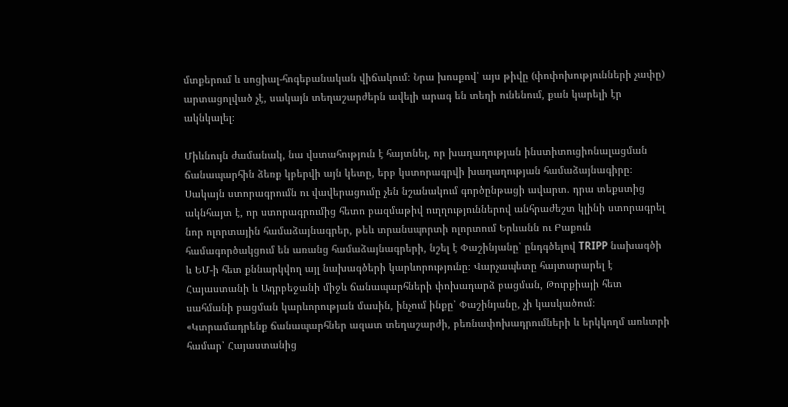մտքերում և սոցիալ-հոգեբանական վիճակում։ Նրա խոսքով՝ այս թիվը (փոփոխությունների չափը) արտացոլված չէ, սակայն տեղաշարժերն ավելի արագ են տեղի ունենում, քան կարելի էր ակնկալել։

Միևնույն ժամանակ, նա վստահություն է հայտնել, որ խաղաղության ինստիտուցիոնալացման ճանապարհին ձեռք կբերվի այն կետը, երբ կստորագրվի խաղաղության համաձայնագիրը։ Սակայն ստորագրումն ու վավերացումը չեն նշանակում գործընթացի ավարտ. դրա տեքստից ակնհայտ է, որ ստորագրումից հետո բազմաթիվ ուղղություններով անհրաժեշտ կլինի ստորագրել նոր ոլորտային համաձայնագրեր, թեև տրանսպորտի ոլորտում Երևանն ու Բաքուն համագործակցում են առանց համաձայնագրերի, նշել է Փաշինյանը՝ ընդգծելով TRIPP նախագծի և ԵՄ-ի հետ քննարկվող այլ նախագծերի կարևորությունը։ Վարչապետը հայտարարել է Հայաստանի և Ադրբեջանի միջև ճանապարհների փոխադարձ բացման, Թուրքիայի հետ սահմանի բացման կարևորության մասին, ինչում ինքը՝ Փաշինյանը, չի կասկածում։ «Կտրամադրենք ճանապարհներ ազատ տեղաշարժի, բեռնափոխադրումների և երկկողմ առևտրի համար՝ Հայաստանից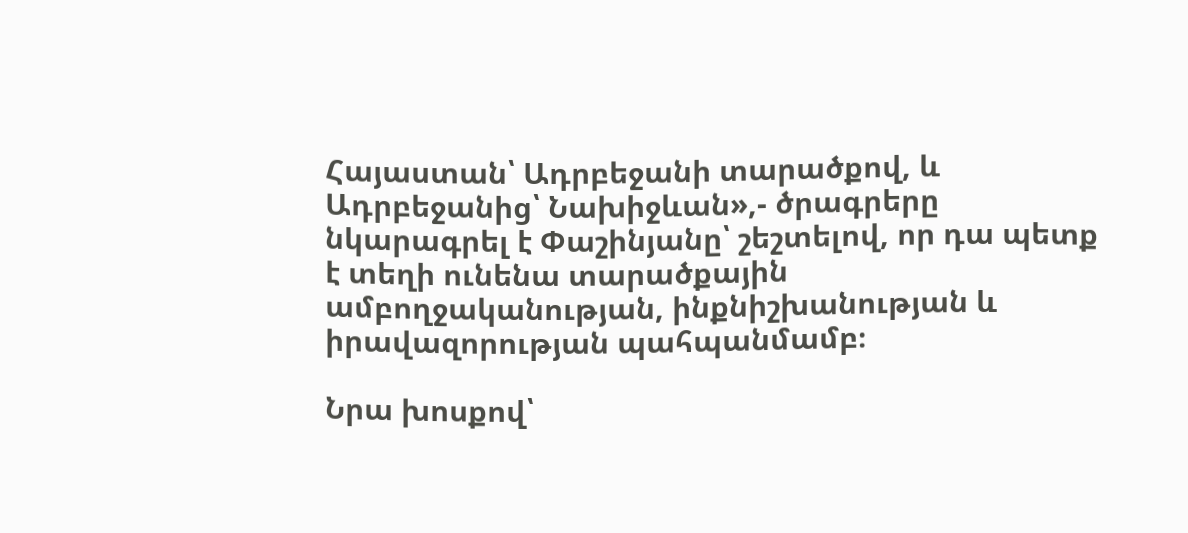Հայաստան՝ Ադրբեջանի տարածքով, և Ադրբեջանից՝ Նախիջևան»,- ծրագրերը նկարագրել է Փաշինյանը՝ շեշտելով, որ դա պետք է տեղի ունենա տարածքային ամբողջականության, ինքնիշխանության և իրավազորության պահպանմամբ։

Նրա խոսքով՝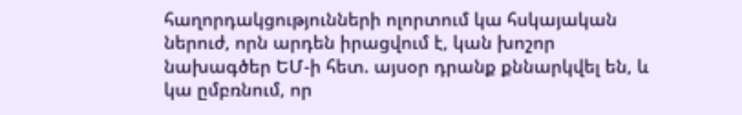հաղորդակցությունների ոլորտում կա հսկայական ներուժ, որն արդեն իրացվում է, կան խոշոր նախագծեր ԵՄ-ի հետ. այսօր դրանք քննարկվել են, և կա ըմբռնում, որ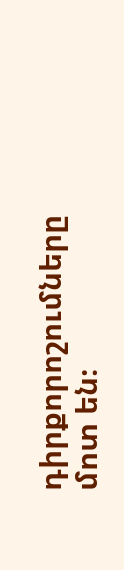դիրքորոշումները մոտ են։